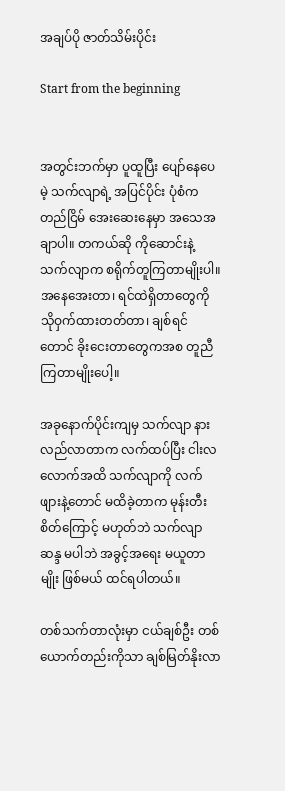အချပ်ပို ဇာတ်သိမ်းပိုင်း

Start from the beginning


အတွင်းဘက်မှာ ပူထူပြီး ပျော်နေပေမဲ့ သက်လျာရဲ့ အပြင်ပိုင်း ပုံစံက တည်ငြိမ် အေးဆေးနေမှာ အသေအချာပါ။ တကယ်ဆို ကိုဆောင်းနဲ့ သက်လျာက စရိုက်တူကြတာမျိုးပါ။ အနေအေးတာ၊ ရင်ထဲရှိတာတွေကို သိုဝှက်ထားတတ်တာ၊ ချစ်ရင်တောင် ခိုးငေးတာတွေကအစ တူညီကြတာမျိုးပေါ့။

အခုနောက်ပိုင်းကျမှ သက်လျာ နားလည်လာတာက လက်ထပ်ပြီး ငါးလလောက်အထိ သက်လျာကို လက်ဖျားနဲ့တောင် မထိခဲ့တာက မုန်းတီးစိတ်ကြောင့် မဟုတ်ဘဲ သက်လျာဆန္ဒ မပါဘဲ အခွင့်အရေး မယူတာမျိုး ဖြစ်မယ် ထင်ရပါတယ်။

တစ်သက်တာလုံးမှာ ငယ်ချစ်ဦး တစ်ယောက်တည်းကိုသာ ချစ်မြတ်နိုးလာ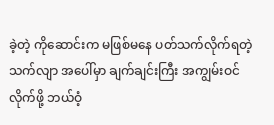ခဲ့တဲ့ ကိုဆောင်းက မဖြစ်မနေ ပတ်သက်လိုက်ရတဲ့ သက်လျာ အပေါ်မှာ ချက်ချင်းကြီး အကျွမ်းဝင်လိုက်ဖို့ ဘယ်ဝံ့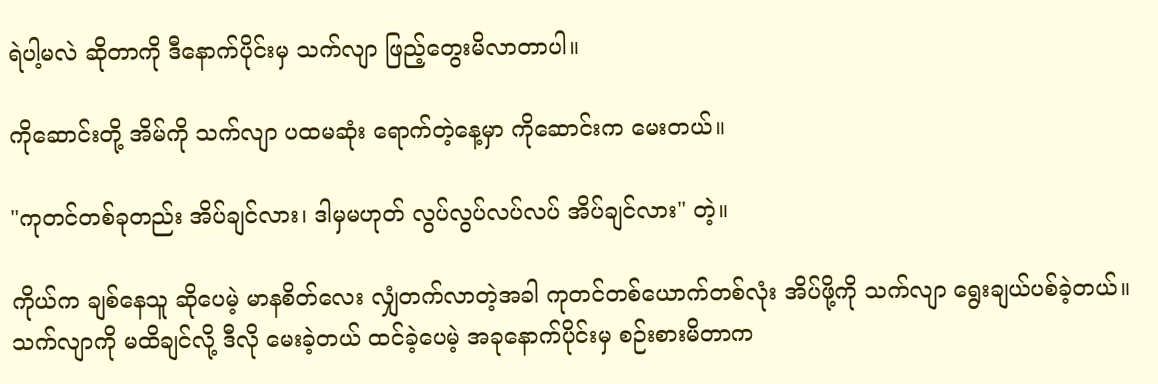ရဲပါ့မလဲ ဆိုတာကို ဒီနောက်ပိုင်းမှ သက်လျာ ဖြည့်တွေးမိလာတာပါ။

ကိုဆောင်းတို့ အိမ်ကို သက်လျာ ပထမဆုံး ရောက်တဲ့နေ့မှာ ကိုဆောင်းက မေးတယ်။

"ကုတင်တစ်ခုတည်း အိပ်ချင်လား၊ ဒါမှမဟုတ် လွပ်လွပ်လပ်လပ် အိပ်ချင်လား" တဲ့။

ကိုယ်က ချစ်နေသူ ဆိုပေမဲ့ မာနစိတ်လေး လျှံတက်လာတဲ့အခါ ကုတင်တစ်ယောက်တစ်လုံး အိပ်ဖို့ကို သက်လျာ ရွေးချယ်ပစ်ခဲ့တယ်။ သက်လျာကို မထိချင်လို့ ဒီလို မေးခဲ့တယ် ထင်ခဲ့ပေမဲ့ အခုနောက်ပိုင်းမှ စဉ်းစားမိတာက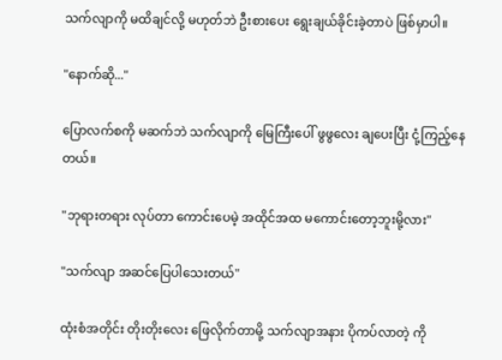သက်လျာကို မထိချင်လို့ မဟုတ်ဘဲ ဦးစားပေး ရွေးချယ်ခိုင်းခဲ့တာပဲ ဖြစ်မှာပါ။

"နောက်ဆို..."

ပြောလက်စကို မဆက်ဘဲ သက်လျာကို မြေကြီးပေါ် ဖွဖွလေး ချပေးပြီး ငုံ့ကြည့်နေတယ်။

"ဘုရားတရား လုပ်တာ ကောင်းပေမဲ့ အထိုင်အထ မကောင်းတော့ဘူးမို့လား"

"သက်လျာ အဆင်ပြေပါသေးတယ်"

ထုံးစံအတိုင်း တိုးတိုးလေး ဖြေလိုက်တာမို့ သက်လျာအနား ပိုကပ်လာတဲ့ ကို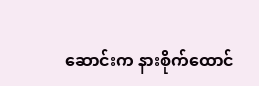ဆောင်းက နားစိုက်ထောင်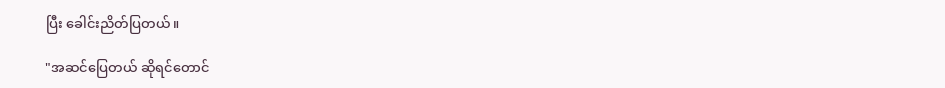ပြီး ခေါင်းညိတ်ပြတယ်။

"အဆင်ပြေတယ် ဆိုရင်တောင်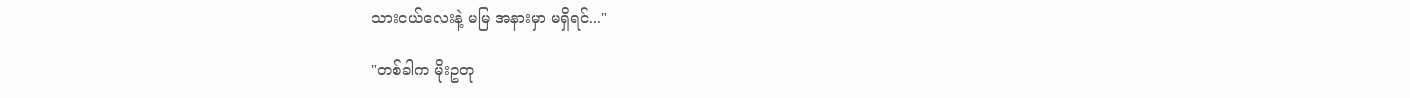သားငယ်လေးနဲ့ မမြ အနားမှာ မရှိရင်..."

"တစ်ခါက မိုးဥတု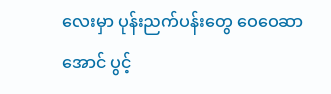လေးမှာ ပုန်းညက်ပန်းတွေ ဝေဝေဆာအောင် ပွင့်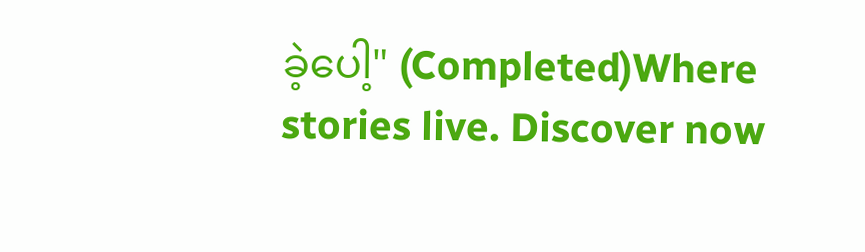ခဲ့ပေါ့" (Completed)Where stories live. Discover now